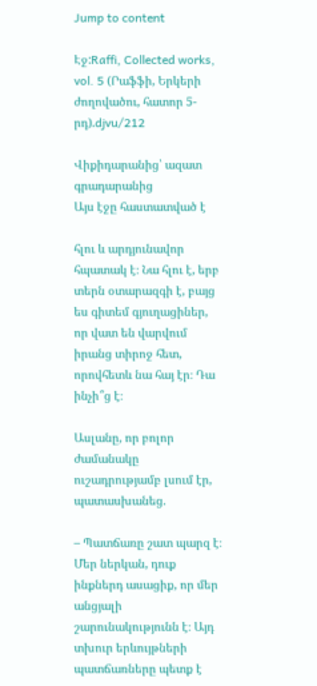Jump to content

Էջ:Raffi, Collected works, vol. 5 (Րաֆֆի, Երկերի ժողովածու, հատոր 5-րդ).djvu/212

Վիքիդարանից՝ ազատ գրադարանից
Այս էջը հաստատված է

հլու և արդյունավոր հպատակ է։ Նա հլու է, երբ տերն օտարազգի է, բայց ես գիտեմ գյուղացիներ, որ վատ են վարվում իրանց տիրոջ հետ, որովհետև նա հայ էր։ Դա ինչի՞ց է։

Ասլանը, որ բոլոր ժամանակը ուշադրությամբ լսում էր, պատասխանեց.

– Պատճառը շատ պարզ է։ Մեր ներկան, դուք ինքներդ ասացիք, որ մեր անցյալի շարունակությունն է։ Այդ տխուր երևույթների պատճառները պետք է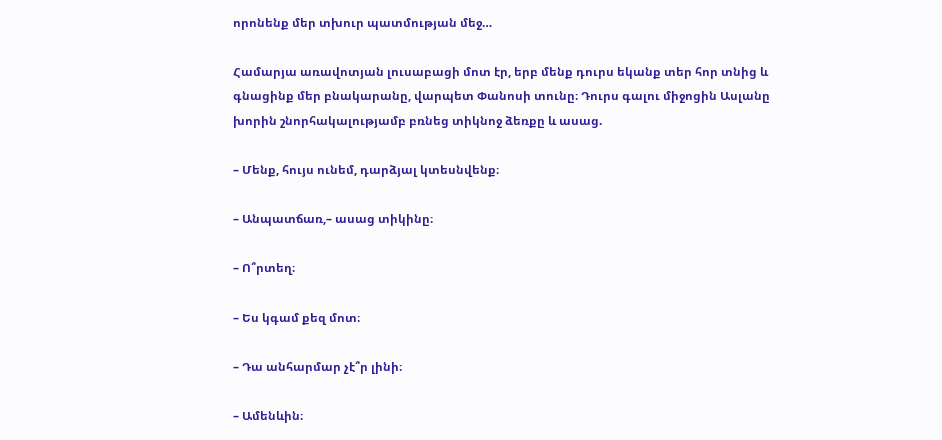որոնենք մեր տխուր պատմության մեջ…

Համարյա առավոտյան լուսաբացի մոտ էր, երբ մենք դուրս եկանք տեր հոր տնից և գնացինք մեր բնակարանը, վարպետ Փանոսի տունը։ Դուրս գալու միջոցին Ասլանը խորին շնորհակալությամբ բռնեց տիկնոջ ձեռքը և ասաց.

– Մենք, հույս ունեմ, դարձյալ կտեսնվենք։

– Անպատճառ,– ասաց տիկինը։

– Ո՞րտեղ։

– Ես կգամ քեզ մոտ։

– Դա անհարմար չէ՞ր լինի։

– Ամենևին։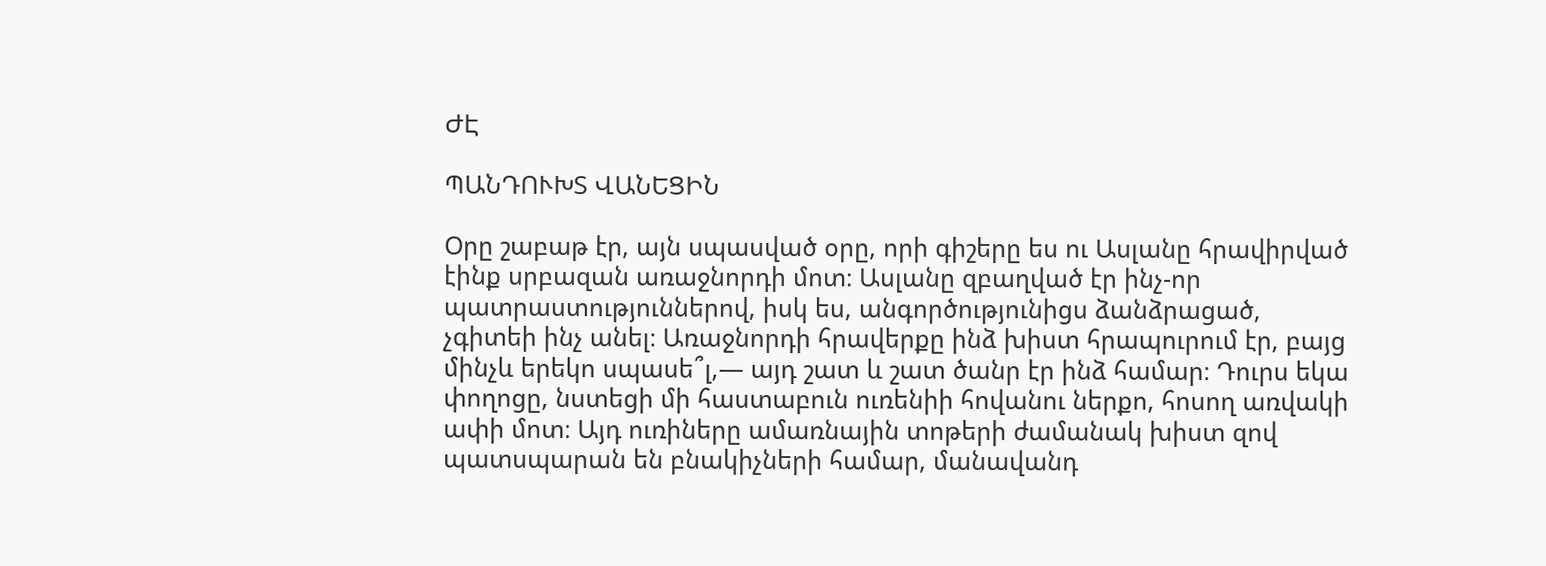ԺԷ

ՊԱՆԴՈՒԽՏ ՎԱՆԵՑԻՆ

Օրը շաբաթ էր, այն սպասված օրը, որի գիշերը ես ու Ասլանը հրավիրված էինք սրբազան առաջնորդի մոտ։ Ասլանը զբաղված էր ինչ-որ պատրաստություններով, իսկ ես, անգործությունիցս ձանձրացած, չգիտեի ինչ անել։ Առաջնորդի հրավերքը ինձ խիստ հրապուրում էր, բայց մինչև երեկո սպասե՞լ,— այդ շատ և շատ ծանր էր ինձ համար։ Դուրս եկա փողոցը, նստեցի մի հաստաբուն ուռենիի հովանու ներքո, հոսող առվակի ափի մոտ։ Այդ ուռիները ամառնային տոթերի ժամանակ խիստ զով պատսպարան են բնակիչների համար, մանավանդ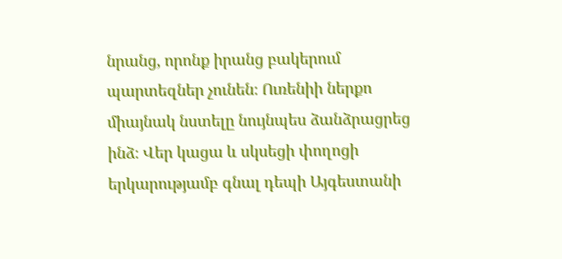նրանց, որոնք իրանց բակերում պարտեզներ չունեն։ Ուռենիի ներքո միայնակ նստելը նույնպես ձանձրացրեց ինձ։ Վեր կացա և սկսեցի փողոցի երկարությամբ գնալ դեպի Այգեստանի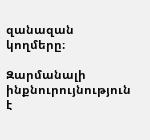զանազան կողմերը։

Զարմանալի ինքնուրույնություն է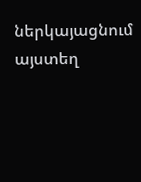ներկայացնում այստեղ